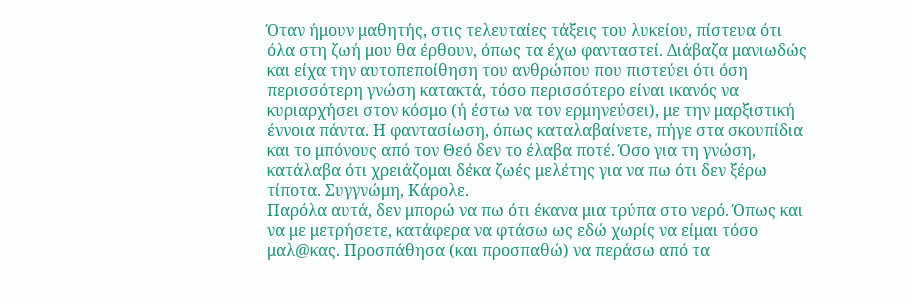Όταν ήμουν μαθητής, στις τελευταίες τάξεις του λυκείου, πίστευα ότι όλα στη ζωή μου θα έρθουν, όπως τα έχω φανταστεί. Διάβαζα μανιωδώς και είχα την αυτοπεποίθηση του ανθρώπου που πιστεύει ότι όση περισσότερη γνώση κατακτά, τόσο περισσότερο είναι ικανός να κυριαρχήσει στον κόσμο (ή έστω να τον ερμηνεύσει), με την μαρξιστική έννοια πάντα. Η φαντασίωση, όπως καταλαβαίνετε, πήγε στα σκουπίδια και το μπόνους από τον Θεό δεν το έλαβα ποτέ. Όσο για τη γνώση, κατάλαβα ότι χρειάζομαι δέκα ζωές μελέτης για να πω ότι δεν ξέρω τίποτα. Συγγνώμη, Κάρολε.
Παρόλα αυτά, δεν μπορώ να πω ότι έκανα μια τρύπα στο νερό. Όπως και να με μετρήσετε, κατάφερα να φτάσω ως εδώ χωρίς να είμαι τόσο μαλ@κας. Προσπάθησα (και προσπαθώ) να περάσω από τα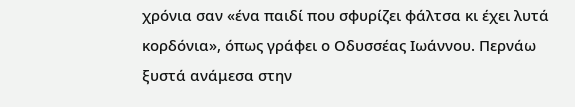χρόνια σαν «ένα παιδί που σφυρίζει φάλτσα κι έχει λυτά κορδόνια», όπως γράφει ο Οδυσσέας Ιωάννου. Περνάω ξυστά ανάμεσα στην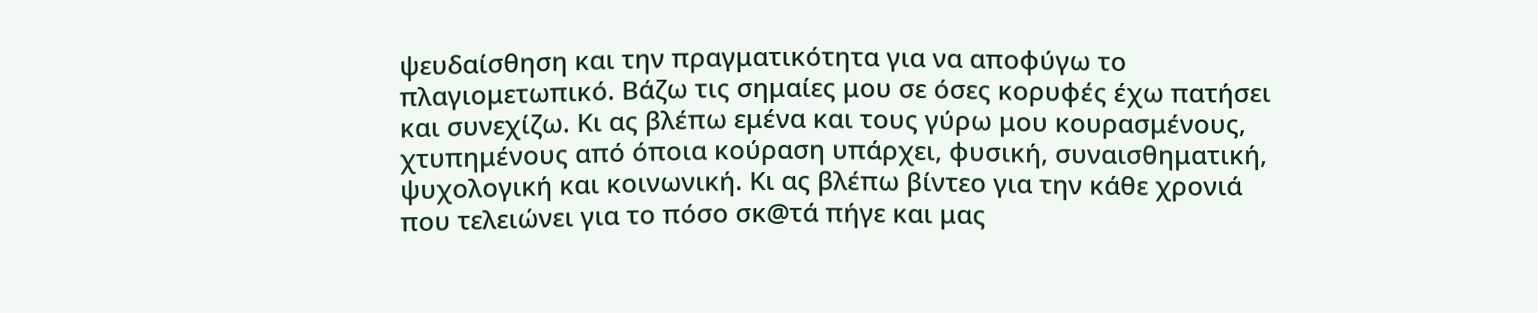ψευδαίσθηση και την πραγματικότητα για να αποφύγω το πλαγιομετωπικό. Βάζω τις σημαίες μου σε όσες κορυφές έχω πατήσει και συνεχίζω. Κι ας βλέπω εμένα και τους γύρω μου κουρασμένους, χτυπημένους από όποια κούραση υπάρχει, φυσική, συναισθηματική, ψυχολογική και κοινωνική. Κι ας βλέπω βίντεο για την κάθε χρονιά που τελειώνει για το πόσο σκ@τά πήγε και μας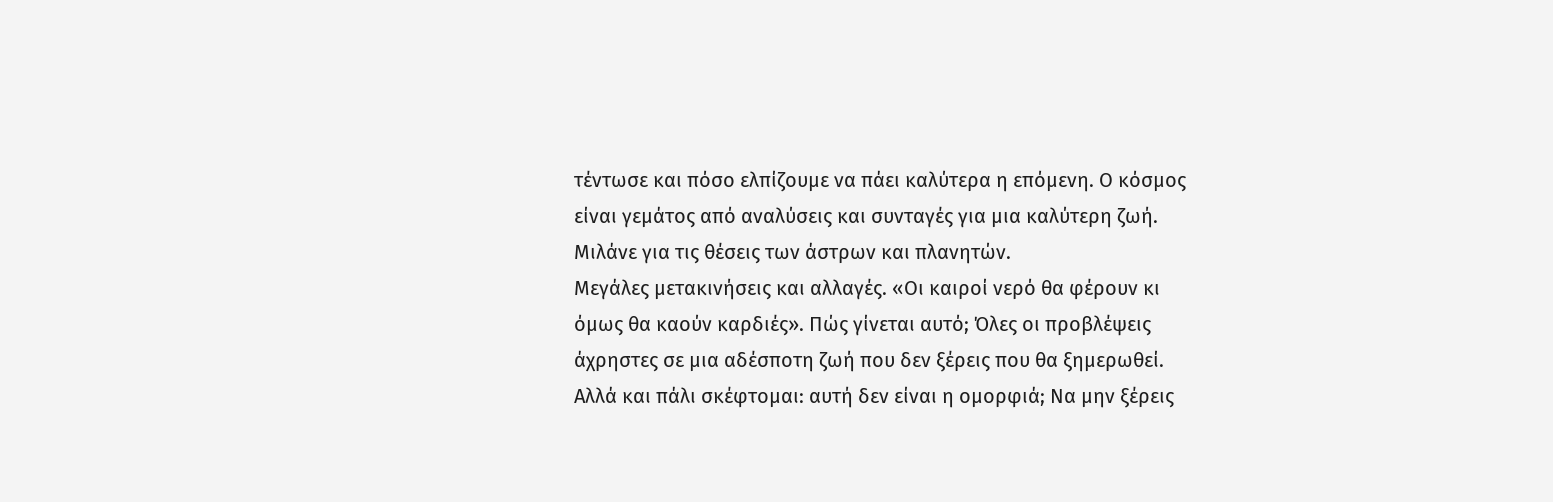τέντωσε και πόσο ελπίζουμε να πάει καλύτερα η επόμενη. Ο κόσμος είναι γεμάτος από αναλύσεις και συνταγές για μια καλύτερη ζωή. Μιλάνε για τις θέσεις των άστρων και πλανητών.
Μεγάλες μετακινήσεις και αλλαγές. «Οι καιροί νερό θα φέρουν κι όμως θα καούν καρδιές». Πώς γίνεται αυτό; Όλες οι προβλέψεις άχρηστες σε μια αδέσποτη ζωή που δεν ξέρεις που θα ξημερωθεί. Αλλά και πάλι σκέφτομαι: αυτή δεν είναι η ομορφιά; Να μην ξέρεις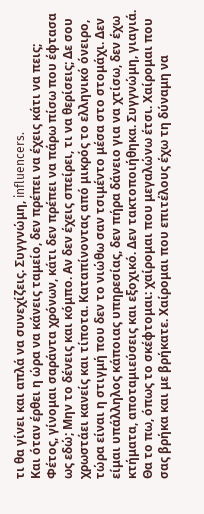τι θα γίνει και απλά να συνεχίζεις. Συγγνώμη, influencers.
Και όταν έρθει η ώρα να κάνεις ταμείο, δεν πρέπει να έχεις κάτι να πεις; Φέτος, γίνομαι σαράντα χρόνων, κάτι δεν πρέπει να πάρω πίσω που έφτασα ως εδώ; Μην το δένεις και κόμπο. Αν δεν έχεις σπείρει, τι να θερίσεις; Δε σου χρωστάει κανείς και τίποτα. Καταπίνοντας από μικρός το ελληνικό όνειρο, τώρα είναι η στιγμή που δεν το νιώθω σαν τσιμέντο μέσα στο στομάχι. Δεν είμαι υπάλληλος κάποιας υπηρεσίας, δεν πήρα δάνειο για να χτίσω, δεν έχω κτήματα, αποταμιεύσεις και εξοχικό. Δεν τακτοποιήθηκα. Συγγνώμη, γιαγιά.
Θα το πω, όπως το σκέφτομαι: χαίρομαι που μεγαλώνω έτσι. Χαίρομαι που σας βρήκα και με βρήκατε. Χαίρομαι που επιτέλους έχω τη δύναμη να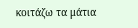κοιτάζω τα μάτια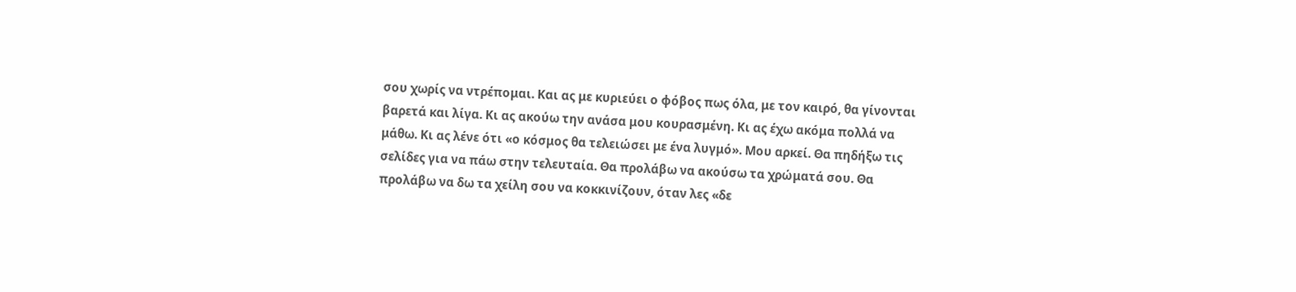σου χωρίς να ντρέπομαι. Και ας με κυριεύει ο φόβος πως όλα, με τον καιρό, θα γίνονται βαρετά και λίγα. Κι ας ακούω την ανάσα μου κουρασμένη. Κι ας έχω ακόμα πολλά να μάθω. Κι ας λένε ότι «ο κόσμος θα τελειώσει με ένα λυγμό». Μου αρκεί. Θα πηδήξω τις σελίδες για να πάω στην τελευταία. Θα προλάβω να ακούσω τα χρώματά σου. Θα προλάβω να δω τα χείλη σου να κοκκινίζουν, όταν λες «δε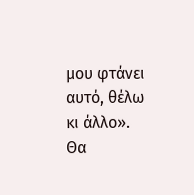μου φτάνει αυτό, θέλω κι άλλο». Θα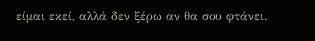είμαι εκεί, αλλά δεν ξέρω αν θα σου φτάνει.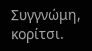Συγγνώμη, κορίτσι.